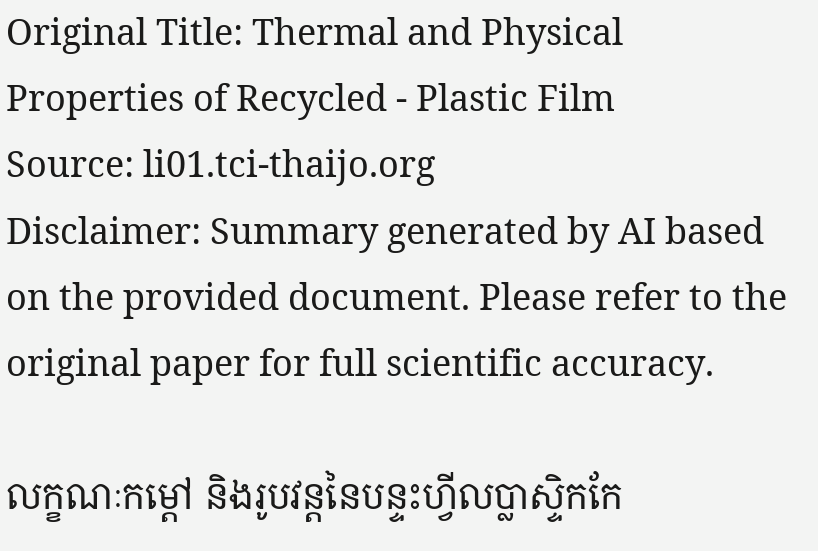Original Title: Thermal and Physical Properties of Recycled - Plastic Film
Source: li01.tci-thaijo.org
Disclaimer: Summary generated by AI based on the provided document. Please refer to the original paper for full scientific accuracy.

លក្ខណៈកម្ដៅ និងរូបវន្តនៃបន្ទះហ្វីលប្លាស្ទិកកែ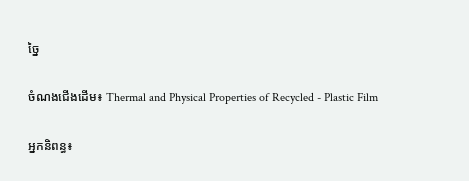ច្នៃ

ចំណងជើងដើម៖ Thermal and Physical Properties of Recycled - Plastic Film

អ្នកនិពន្ធ៖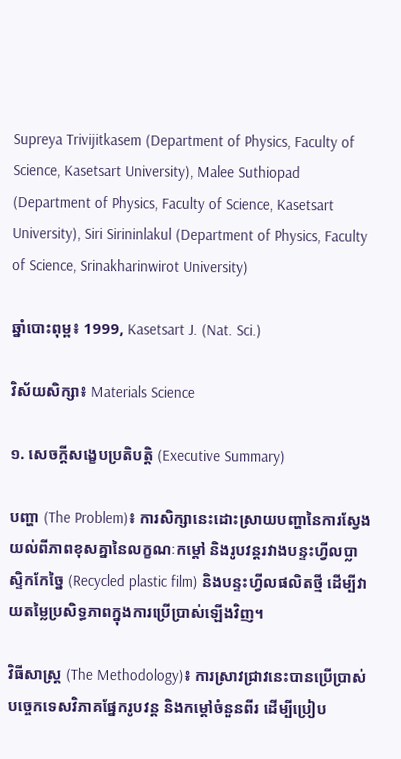Supreya Trivijitkasem (Department of Physics, Faculty of Science, Kasetsart University), Malee Suthiopad (Department of Physics, Faculty of Science, Kasetsart University), Siri Sirininlakul (Department of Physics, Faculty of Science, Srinakharinwirot University)

ឆ្នាំបោះពុម្ព៖ 1999, Kasetsart J. (Nat. Sci.)

វិស័យសិក្សា៖ Materials Science

១. សេចក្តីសង្ខេបប្រតិបត្តិ (Executive Summary)

បញ្ហា (The Problem)៖ ការសិក្សានេះដោះស្រាយបញ្ហានៃការស្វែងយល់ពីភាពខុសគ្នានៃលក្ខណៈកម្ដៅ និងរូបវន្តរវាងបន្ទះហ្វីលប្លាស្ទិកកែច្នៃ (Recycled plastic film) និងបន្ទះហ្វីលផលិតថ្មី ដើម្បីវាយតម្លៃប្រសិទ្ធភាពក្នុងការប្រើប្រាស់ឡើងវិញ។

វិធីសាស្ត្រ (The Methodology)៖ ការស្រាវជ្រាវនេះបានប្រើប្រាស់បច្ចេកទេសវិភាគផ្នែករូបវន្ត និងកម្ដៅចំនួនពីរ ដើម្បីប្រៀប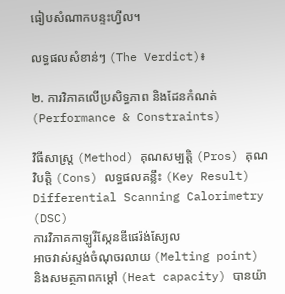ធៀបសំណាកបន្ទះហ្វីល។

លទ្ធផលសំខាន់ៗ (The Verdict)៖

២. ការវិភាគលើប្រសិទ្ធភាព និងដែនកំណត់ (Performance & Constraints)

វិធីសាស្ត្រ (Method) គុណសម្បត្តិ (Pros) គុណវិបត្តិ (Cons) លទ្ធផលគន្លឹះ (Key Result)
Differential Scanning Calorimetry (DSC)
ការវិភាគកាឡូរីស្កែនឌីផេរ៉ង់ស្យែល
អាចវាស់ស្ទង់ចំណុចរលាយ (Melting point) និងសមត្ថភាពកម្ដៅ (Heat capacity) បានយ៉ា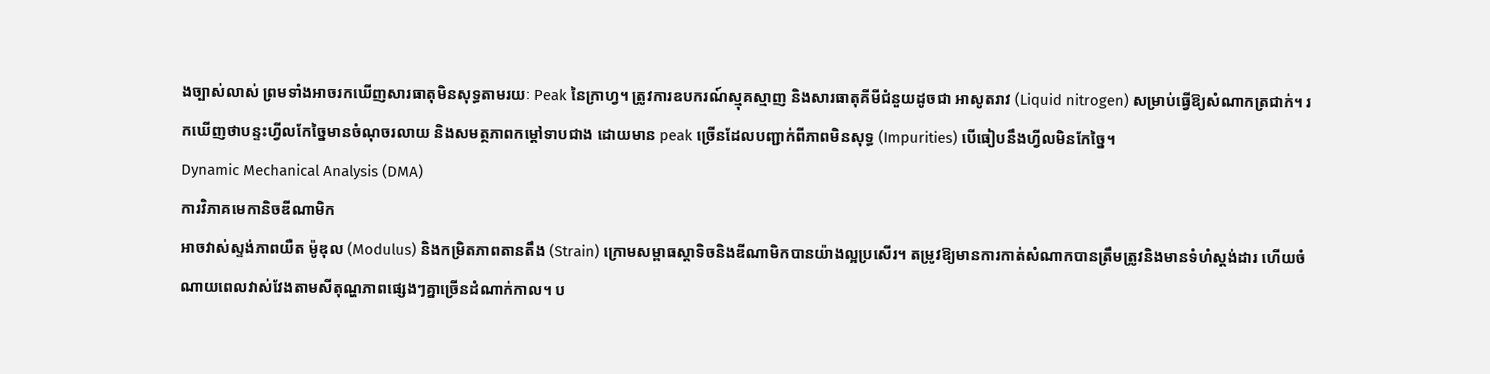ងច្បាស់លាស់ ព្រមទាំងអាចរកឃើញសារធាតុមិនសុទ្ធតាមរយៈ Peak នៃក្រាហ្វ។ ត្រូវការឧបករណ៍ស្មុគស្មាញ និងសារធាតុគីមីជំនួយដូចជា អាសូតរាវ (Liquid nitrogen) សម្រាប់ធ្វើឱ្យសំណាកត្រជាក់។ រកឃើញថាបន្ទះហ្វីលកែច្នៃមានចំណុចរលាយ និងសមត្ថភាពកម្ដៅទាបជាង ដោយមាន peak ច្រើនដែលបញ្ជាក់ពីភាពមិនសុទ្ធ (Impurities) បើធៀបនឹងហ្វីលមិនកែច្នៃ។
Dynamic Mechanical Analysis (DMA)
ការវិភាគមេកានិចឌីណាមិក
អាចវាស់ស្ទង់ភាពយឺត ម៉ូឌុល (Modulus) និងកម្រិតភាពតានតឹង (Strain) ក្រោមសម្ពាធស្តាទិចនិងឌីណាមិកបានយ៉ាងល្អប្រសើរ។ តម្រូវឱ្យមានការកាត់សំណាកបានត្រឹមត្រូវនិងមានទំហំស្តង់ដារ ហើយចំណាយពេលវាស់វែងតាមសីតុណ្ហភាពផ្សេងៗគ្នាច្រើនដំណាក់កាល។ ប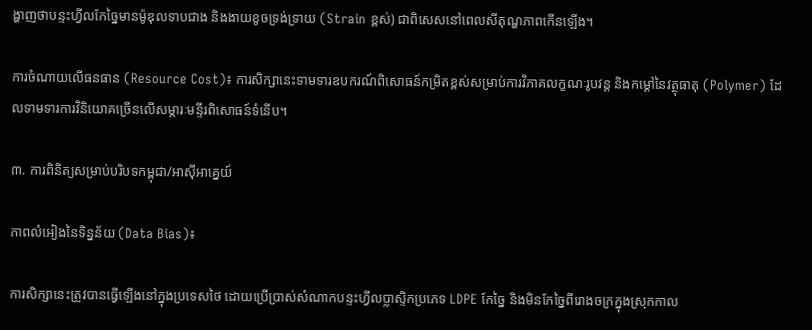ង្ហាញថាបន្ទះហ្វីលកែច្នៃមានម៉ូឌុលទាបជាង និងងាយខូចទ្រង់ទ្រាយ (Strain ខ្ពស់) ជាពិសេសនៅពេលសីតុណ្ហភាពកើនឡើង។

ការចំណាយលើធនធាន (Resource Cost)៖ ការសិក្សានេះទាមទារឧបករណ៍ពិសោធន៍កម្រិតខ្ពស់សម្រាប់ការវិភាគលក្ខណៈរូបវន្ត និងកម្ដៅនៃវត្ថុធាតុ (Polymer) ដែលទាមទារការវិនិយោគច្រើនលើសម្ភារៈមន្ទីរពិសោធន៍ទំនើប។

៣. ការពិនិត្យសម្រាប់បរិបទកម្ពុជា/អាស៊ីអាគ្នេយ៍

ភាពលំអៀងនៃទិន្នន័យ (Data Bias)៖

ការសិក្សានេះត្រូវបានធ្វើឡើងនៅក្នុងប្រទេសថៃ ដោយប្រើប្រាស់សំណាកបន្ទះហ្វីលប្លាស្ទិកប្រភេទ LDPE កែច្នៃ និងមិនកែច្នៃពីរោងចក្រក្នុងស្រុកកាល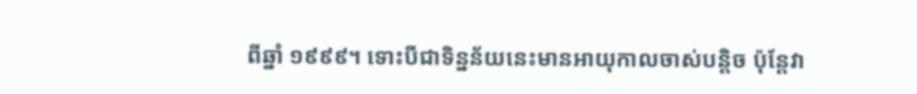ពីឆ្នាំ ១៩៩៩។ ទោះបីជាទិន្នន័យនេះមានអាយុកាលចាស់បន្តិច ប៉ុន្តែវា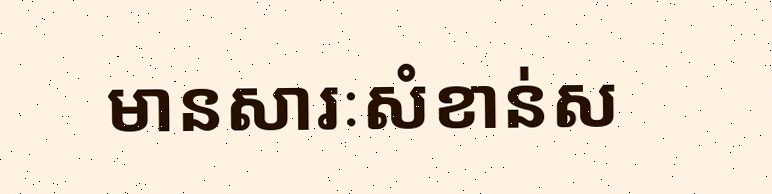មានសារៈសំខាន់ស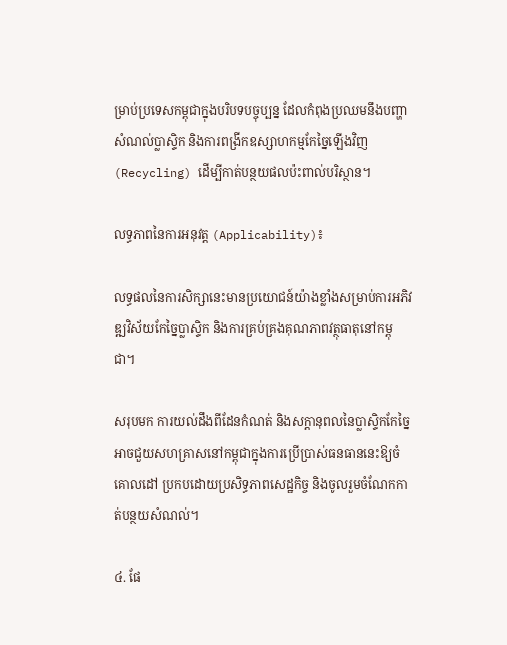ម្រាប់ប្រទេសកម្ពុជាក្នុងបរិបទបច្ចុប្បន្ន ដែលកំពុងប្រឈមនឹងបញ្ហាសំណល់ប្លាស្ទិក និងការពង្រីកឧស្សាហកម្មកែច្នៃឡើងវិញ (Recycling) ដើម្បីកាត់បន្ថយផលប៉ះពាល់បរិស្ថាន។

លទ្ធភាពនៃការអនុវត្ត (Applicability)៖

លទ្ធផលនៃការសិក្សានេះមានប្រយោជន៍យ៉ាងខ្លាំងសម្រាប់ការអភិវឌ្ឍវិស័យកែច្នៃប្លាស្ទិក និងការគ្រប់គ្រងគុណភាពវត្ថុធាតុនៅកម្ពុជា។

សរុបមក ការយល់ដឹងពីដែនកំណត់ និងសក្តានុពលនៃប្លាស្ទិកកែច្នៃអាចជួយសហគ្រាសនៅកម្ពុជាក្នុងការប្រើប្រាស់ធនធាននេះឱ្យចំគោលដៅ ប្រកបដោយប្រសិទ្ធភាពសេដ្ឋកិច្ច និងចូលរួមចំណែកកាត់បន្ថយសំណល់។

៤. ផែ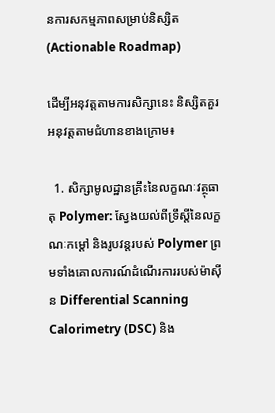នការសកម្មភាពសម្រាប់និស្សិត (Actionable Roadmap)

ដើម្បីអនុវត្តតាមការសិក្សានេះ និស្សិតគួរអនុវត្តតាមជំហានខាងក្រោម៖

  1. សិក្សាមូលដ្ឋានគ្រឹះនៃលក្ខណៈវត្ថុធាតុ Polymer: ស្វែងយល់ពីទ្រឹស្តីនៃលក្ខណៈកម្ដៅ និងរូបវន្តរបស់ Polymer ព្រមទាំងគោលការណ៍ដំណើរការរបស់ម៉ាស៊ីន Differential Scanning Calorimetry (DSC) និង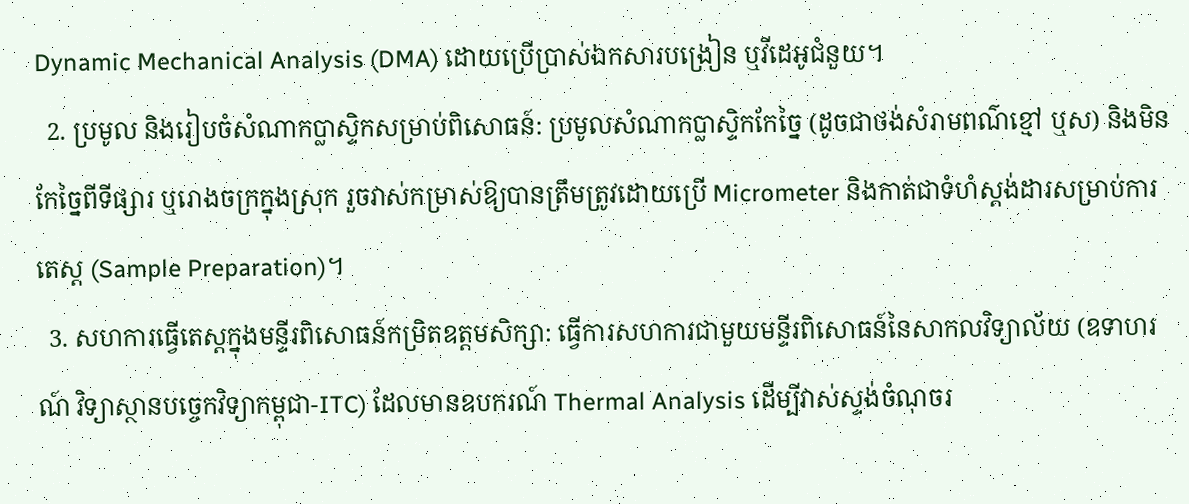Dynamic Mechanical Analysis (DMA) ដោយប្រើប្រាស់ឯកសារបង្រៀន ឬវីដេអូជំនួយ។
  2. ប្រមូល និងរៀបចំសំណាកប្លាស្ទិកសម្រាប់ពិសោធន៍: ប្រមូលសំណាកប្លាស្ទិកកែច្នៃ (ដូចជាថង់សំរាមពណ៌ខ្មៅ ឬស) និងមិនកែច្នៃពីទីផ្សារ ឬរោងចក្រក្នុងស្រុក រួចវាស់កម្រាស់ឱ្យបានត្រឹមត្រូវដោយប្រើ Micrometer និងកាត់ជាទំហំស្តង់ដារសម្រាប់ការតេស្ត (Sample Preparation)។
  3. សហការធ្វើតេស្តក្នុងមន្ទីរពិសោធន៍កម្រិតឧត្តមសិក្សា: ធ្វើការសហការជាមួយមន្ទីរពិសោធន៍នៃសាកលវិទ្យាល័យ (ឧទាហរណ៍ វិទ្យាស្ថានបច្ចេកវិទ្យាកម្ពុជា-ITC) ដែលមានឧបករណ៍ Thermal Analysis ដើម្បីវាស់ស្ទង់ចំណុចរ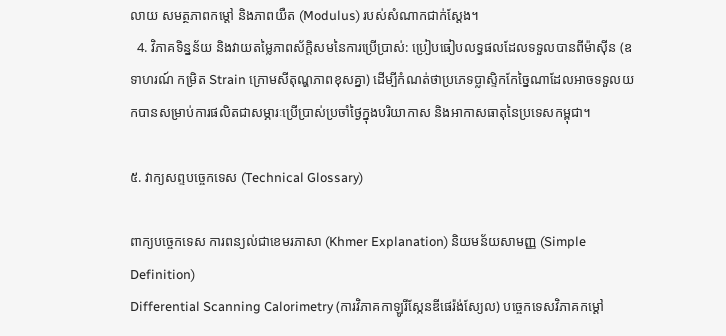លាយ សមត្ថភាពកម្ដៅ និងភាពយឺត (Modulus) របស់សំណាកជាក់ស្តែង។
  4. វិភាគទិន្នន័យ និងវាយតម្លៃភាពស័ក្តិសមនៃការប្រើប្រាស់: ប្រៀបធៀបលទ្ធផលដែលទទួលបានពីម៉ាស៊ីន (ឧទាហរណ៍ កម្រិត Strain ក្រោមសីតុណ្ហភាពខុសគ្នា) ដើម្បីកំណត់ថាប្រភេទប្លាស្ទិកកែច្នៃណាដែលអាចទទួលយកបានសម្រាប់ការផលិតជាសម្ភារៈប្រើប្រាស់ប្រចាំថ្ងៃក្នុងបរិយាកាស និងអាកាសធាតុនៃប្រទេសកម្ពុជា។

៥. វាក្យសព្ទបច្ចេកទេស (Technical Glossary)

ពាក្យបច្ចេកទេស ការពន្យល់ជាខេមរភាសា (Khmer Explanation) និយមន័យសាមញ្ញ (Simple Definition)
Differential Scanning Calorimetry (ការវិភាគកាឡូរីស្កែនឌីផេរ៉ង់ស្យែល) បច្ចេកទេសវិភាគកម្ដៅ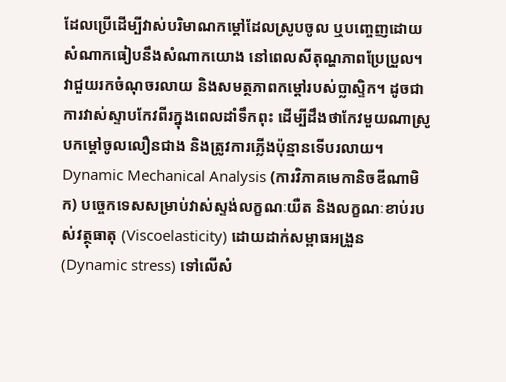ដែលប្រើដើម្បីវាស់បរិមាណកម្ដៅដែលស្រូបចូល ឬបញ្ចេញដោយសំណាកធៀបនឹងសំណាកយោង នៅពេលសីតុណ្ហភាពប្រែប្រួល។ វាជួយរកចំណុចរលាយ និងសមត្ថភាពកម្ដៅរបស់ប្លាស្ទិក។ ដូចជាការវាស់ស្ទាបកែវពីរក្នុងពេលដាំទឹកពុះ ដើម្បីដឹងថាកែវមួយណាស្រូបកម្ដៅចូលលឿនជាង និងត្រូវការភ្លើងប៉ុន្មានទើបរលាយ។
Dynamic Mechanical Analysis (ការវិភាគមេកានិចឌីណាមិក) បច្ចេកទេសសម្រាប់វាស់ស្ទង់លក្ខណៈយឺត និងលក្ខណៈខាប់របស់វត្ថុធាតុ (Viscoelasticity) ដោយដាក់សម្ពាធអង្រួន (Dynamic stress) ទៅលើសំ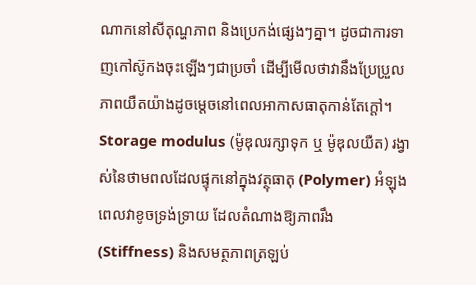ណាកនៅសីតុណ្ហភាព និងប្រេកង់ផ្សេងៗគ្នា។ ដូចជាការទាញកៅស៊ូកងចុះឡើងៗជាប្រចាំ ដើម្បីមើលថាវានឹងប្រែប្រួលភាពយឺតយ៉ាងដូចម្តេចនៅពេលអាកាសធាតុកាន់តែក្ដៅ។
Storage modulus (ម៉ូឌុលរក្សាទុក ឬ ម៉ូឌុលយឺត) រង្វាស់នៃថាមពលដែលផ្ទុកនៅក្នុងវត្ថុធាតុ (Polymer) អំឡុងពេលវាខូចទ្រង់ទ្រាយ ដែលតំណាងឱ្យភាពរឹង (Stiffness) និងសមត្ថភាពត្រឡប់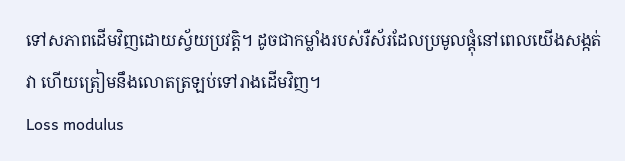ទៅសភាពដើមវិញដោយស្វ័យប្រវត្តិ។ ដូចជាកម្លាំងរបស់រឺស័រដែលប្រមូលផ្ដុំនៅពេលយើងសង្កត់វា ហើយត្រៀមនឹងលោតត្រឡប់ទៅរាងដើមវិញ។
Loss modulus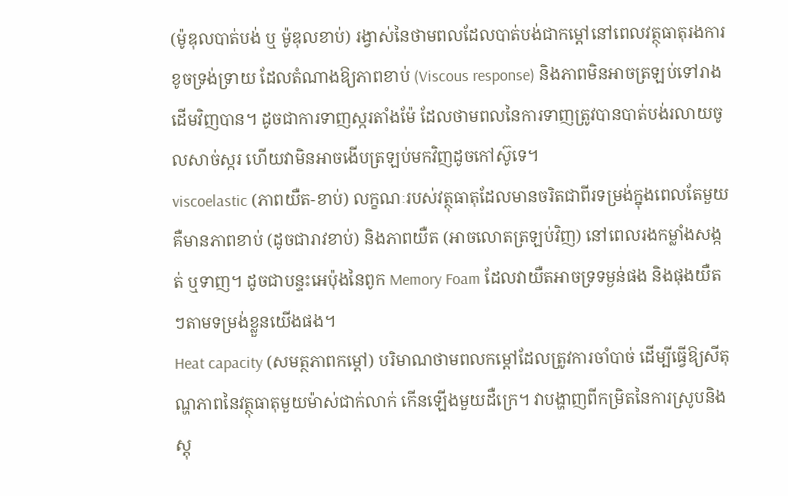(ម៉ូឌុលបាត់បង់ ឬ ម៉ូឌុលខាប់) រង្វាស់នៃថាមពលដែលបាត់បង់ជាកម្ដៅនៅពេលវត្ថុធាតុរងការខូចទ្រង់ទ្រាយ ដែលតំណាងឱ្យភាពខាប់ (Viscous response) និងភាពមិនអាចត្រឡប់ទៅរាងដើមវិញបាន។ ដូចជាការទាញស្ករតាំងម៉ែ ដែលថាមពលនៃការទាញត្រូវបានបាត់បង់រលាយចូលសាច់ស្ករ ហើយវាមិនអាចងើបត្រឡប់មកវិញដូចកៅស៊ូទេ។
viscoelastic (ភាពយឺត-ខាប់) លក្ខណៈរបស់វត្ថុធាតុដែលមានចរិតជាពីរទម្រង់ក្នុងពេលតែមួយ គឺមានភាពខាប់ (ដូចជារាវខាប់) និងភាពយឺត (អាចលោតត្រឡប់វិញ) នៅពេលរងកម្លាំងសង្កត់ ឬទាញ។ ដូចជាបន្ទះអេប៉ុងនៃពូក Memory Foam ដែលវាយឺតអាចទ្រទម្ងន់ផង និងផុងយឺតៗតាមទម្រង់ខ្លួនយើងផង។
Heat capacity (សមត្ថភាពកម្ដៅ) បរិមាណថាមពលកម្ដៅដែលត្រូវការចាំបាច់ ដើម្បីធ្វើឱ្យសីតុណ្ហភាពនៃវត្ថុធាតុមួយម៉ាស់ជាក់លាក់ កើនឡើងមួយដឺក្រេ។ វាបង្ហាញពីកម្រិតនៃការស្រូបនិងស្តុ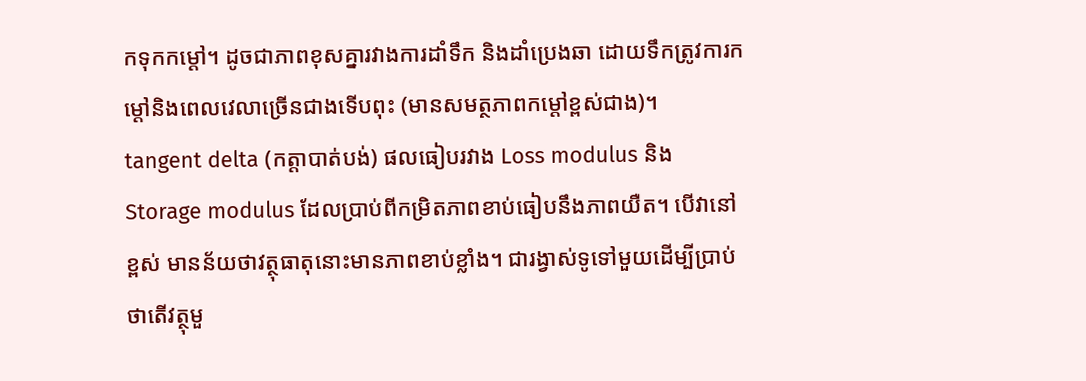កទុកកម្ដៅ។ ដូចជាភាពខុសគ្នារវាងការដាំទឹក និងដាំប្រេងឆា ដោយទឹកត្រូវការកម្ដៅនិងពេលវេលាច្រើនជាងទើបពុះ (មានសមត្ថភាពកម្ដៅខ្ពស់ជាង)។
tangent delta (កត្តាបាត់បង់) ផលធៀបរវាង Loss modulus និង Storage modulus ដែលប្រាប់ពីកម្រិតភាពខាប់ធៀបនឹងភាពយឺត។ បើវានៅខ្ពស់ មានន័យថាវត្ថុធាតុនោះមានភាពខាប់ខ្លាំង។ ជារង្វាស់ទូទៅមួយដើម្បីប្រាប់ថាតើវត្ថុមួ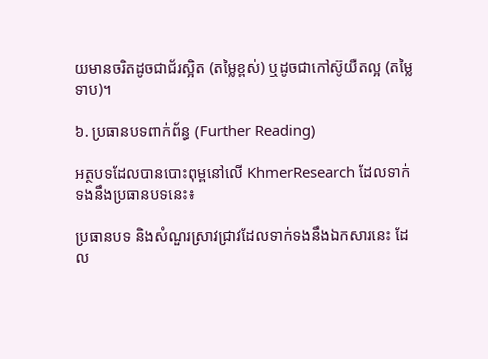យមានចរិតដូចជាជ័រស្អិត (តម្លៃខ្ពស់) ឬដូចជាកៅស៊ូយឺតល្អ (តម្លៃទាប)។

៦. ប្រធានបទពាក់ព័ន្ធ (Further Reading)

អត្ថបទដែលបានបោះពុម្ពនៅលើ KhmerResearch ដែលទាក់ទងនឹងប្រធានបទនេះ៖

ប្រធានបទ និងសំណួរស្រាវជ្រាវដែលទាក់ទងនឹងឯកសារនេះ ដែល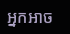អ្នកអាច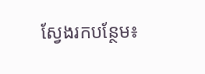ស្វែងរកបន្ថែម៖